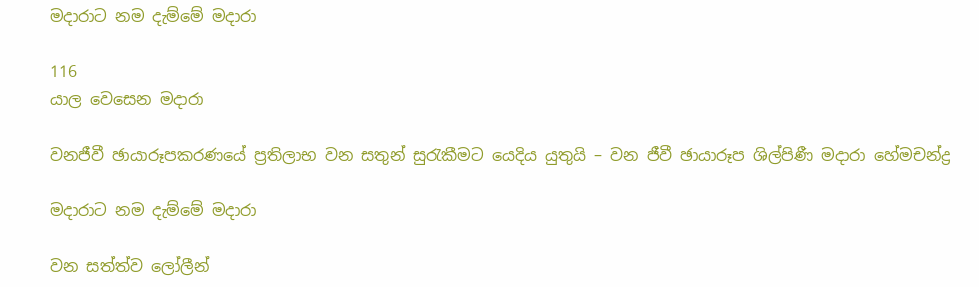මදාරාට නම දැම්මේ මදාරා

116
යාල වෙසෙන මදාරා

වනජීවී ඡායාරූපකරණයේ ප්‍රතිලාභ වන සතුන් සුරැකීමට යෙදිය යුතුයි – වන ජීවී ඡායාරූප ශිල්පිණී මදාරා හේමචන්ද්‍ර

මදාරාට නම දැම්මේ මදාරා

වන සත්ත්ව ලෝලීන්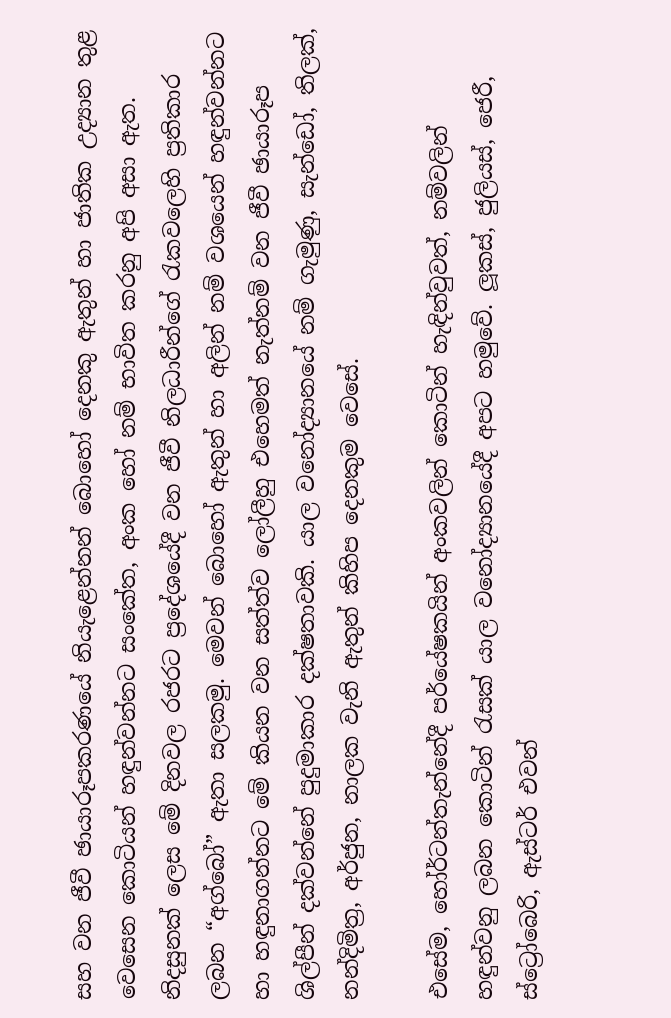සහ වන ජීවී ඡායාරූපකරණයේ නියැළෙන්නන් බොහෝ දෙනකු ඇතුන් හා ජාතික උද්‍යාන තුළ වෙසෙන කොටියන් හඳුන්වන්නට සංකේත, අංක හෝ නම් භාවිත කරනු අපි අසා ඇත. නිදසුනක් ලෙස මේ දිනවල රජරට ප්‍රදේශයේදී වන ජීවී නිලධාරීන්ගේ රැකවලෙහි ප්‍රතිකාර ලබන “අග්බෝ” ඇතා සලකමු. මෙවන් බොහෝ ඇතුන් හා අලින් නම් වශයෙන් හඳුන්වන්නට හා හඳුනාගන්නට මේ කියන වන සත්ත්ව ලෝලීහු එහෙමත් නැත්නම් වන ජීවී ඡායාරූප ශිල්පීන් දක්වන්නේ පුදුමාකාර දක්ෂතාවකි. යාල වනෝද්‍යානයේ නම් ගැමුණු, සැන්ඩෝ, තිලක්, නන්දිමිත්‍ර, අර්ජුන, නාලක වැනි ඇතුන් කිහිප දෙනකුම වෙසේ.

එසේම, හෝර්ටන්තැන්නේදී පර්යේෂකයින් අංකවලින් කොටින් හැඳින්වුවත්, නම්වලින් හඳුන්වනු ලබන කොටින් රැසක් යාල වනෝද්‍යානයේදී අපට හමුවේ. ලූකස්, ජුලියස්, ජෙරී, ස්ට්‍රෝබෙරි, ඇස්ටර් එවන්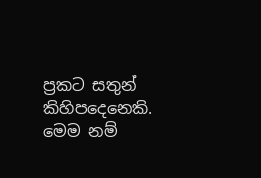ප්‍රකට සතුන් කිහිපදෙනෙකි. මෙම නම්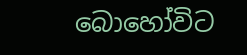බොහෝවිට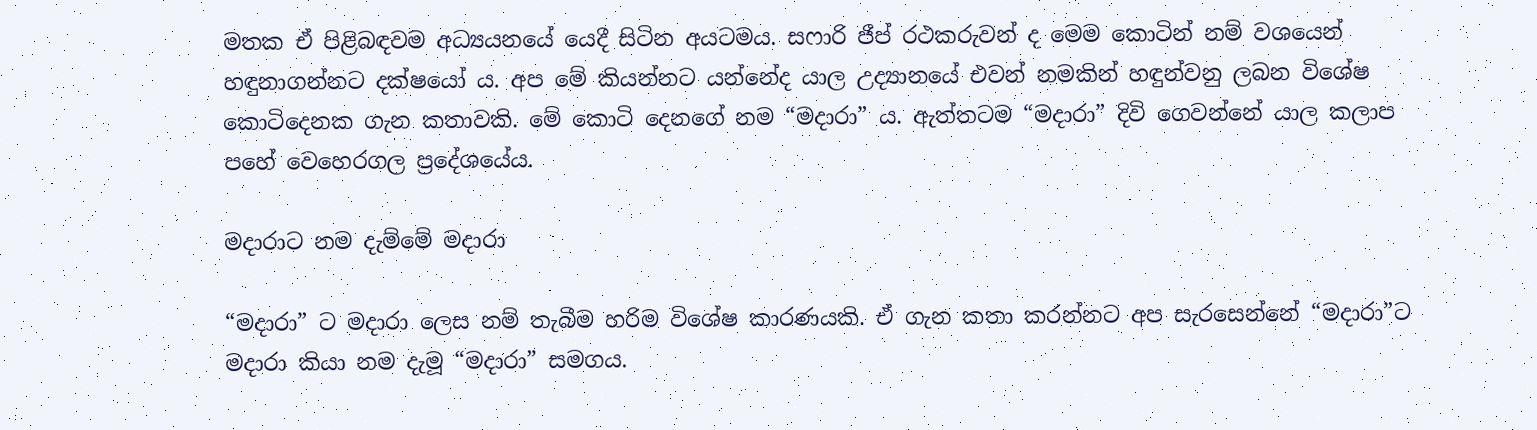මතක ඒ පිළිබඳවම අධ්‍යයනයේ යෙදී සිටින අයටමය. සෆාරි ජීප් රථකරුවන් ද මෙම කොටින් නම් වශයෙන් හඳුනාගන්නට දක්ෂයෝ ය. අප මේ කියන්නට යන්නේද යාල උද්‍යානයේ එවන් නමකින් හඳුන්වනු ලබන විශේෂ කොටිදෙනක ගැන කතාවකි. මේ කොටි දෙනගේ නම “මදාරා” ය. ඇත්තටම “මදාරා” දිවි ගෙවන්නේ යාල කලාප පහේ වෙහෙරගල ප්‍රදේශයේය.

මදාරාට නම දැම්මේ මදාරා

“මදාරා” ට මදාරා ලෙස නම් තැබීම හරිම විශේෂ කාරණයකි. ඒ ගැන කතා කරන්නට අප සැරසෙන්නේ “මදාරා”ට මදාරා කියා නම දැමූ “මදාරා” සමගය.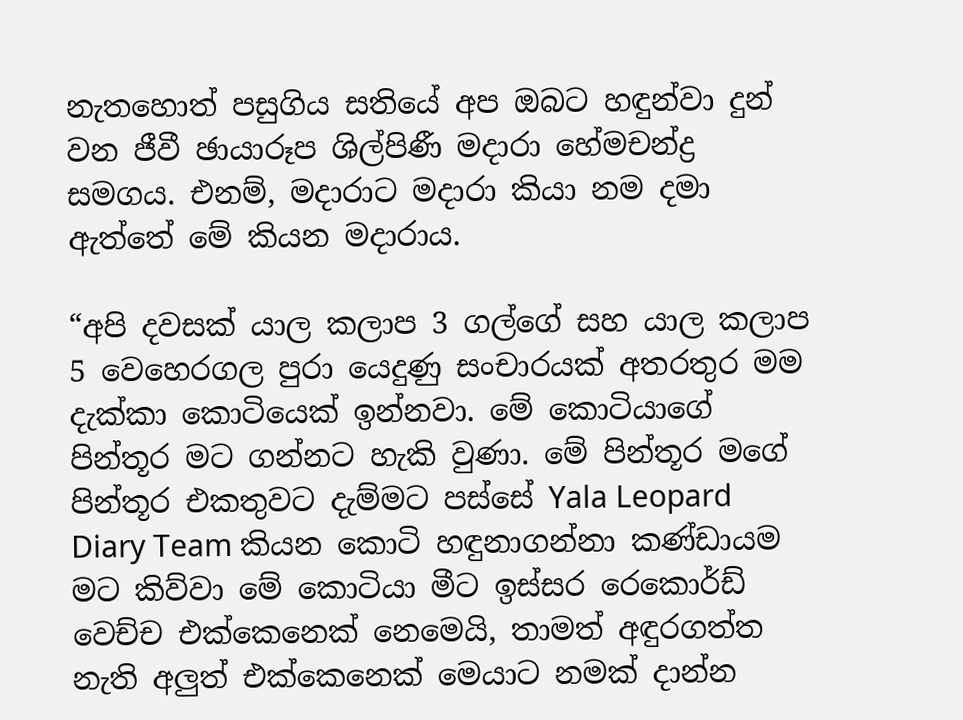නැතහොත් පසුගිය සතියේ අප ඔබට හඳුන්වා දුන් වන ජීවී ඡායාරූප ශිල්පිණී මදාරා හේමචන්ද්‍ර සමගය. එනම්, මදාරාට මදාරා කියා නම දමා ඇත්තේ මේ කියන මදාරාය.

“අපි දවසක් යාල කලාප 3 ගල්ගේ සහ යාල කලාප 5 වෙහෙරගල පුරා යෙදුණු සංචාරයක් අතරතුර මම දැක්කා කොටියෙක් ඉන්නවා. මේ කොටියාගේ පින්තූර මට ගන්නට හැකි වුණා. මේ පින්තූර මගේ පින්තූර එකතුවට දැම්මට පස්සේ Yala Leopard Diary Team කියන කොටි හඳුනාගන්නා කණ්ඩායම මට කිව්වා මේ කොටියා මීට ඉස්සර රෙකොර්ඩ් වෙච්ච එක්කෙනෙක් නෙමෙයි, තාමත් අඳුරගත්ත නැති අලුත් එක්කෙනෙක් මෙයාට නමක් දාන්න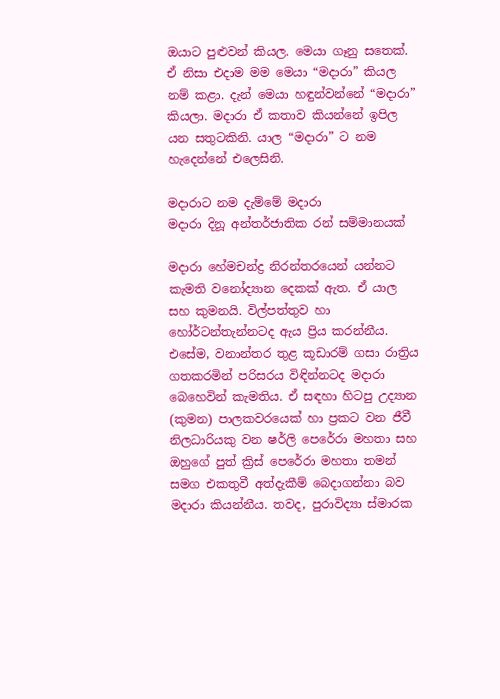ඔයාට පුළුවන් කියල. මෙයා ගෑනු සතෙක්. ඒ නිසා එදාම මම මෙයා “මදාරා” කියල නම් කළා. දැන් මෙයා හඳුන්වන්නේ “මදාරා” කියලා. මදාරා ඒ කතාව කියන්නේ ඉපිල යන සතුටකිනි. යාල “මදාරා” ට නම හැදෙන්නේ එලෙසිනි.

මදාරාට නම දැම්මේ මදාරා
මදාරා දිනූ අන්තර්ජාතික රන් සම්මානයක්

මදාරා හේමචන්ද්‍ර නිරන්තරයෙන් යන්නට කැමති වනෝද්‍යාන දෙකක් ඇත. ඒ යාල සහ කුමනයි. විල්පත්තුව හා හෝර්ටන්තැන්නටද ඇය ප්‍රිය කරන්නීය. එසේම, වනාන්තර තුළ කූඩාරම් ගසා රාත්‍රිය ගතකරමින් පරිසරය විඳින්නටද මදාරා බෙහෙවින් කැමතිය. ඒ සඳහා හිටපු උද්‍යාන (කුමන) පාලකවරයෙක් හා ප්‍රකට වන ජීවී නිලධාරියකු වන ෂර්ලි පෙරේරා මහතා සහ ඔහුගේ පුත් ක්‍රිස් පෙරේරා මහතා තමන් සමග එකතුවී අත්දැකීම් බෙදාගන්නා බව මදාරා කියන්නීය. තවද, පුරාවිද්‍යා ස්මාරක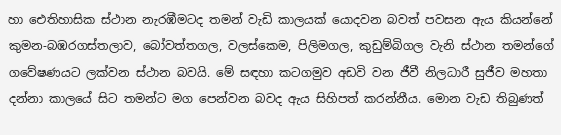හා ඓතිහාසික ස්ථාන නැරඹීමටද තමන් වැඩි කාලයක් යොදවන බවත් පවසන ඇය කියන්නේ කුමන-බඹරගස්තලාව, බෝවත්තගල, වලස්කෙම, පිලිමගල, කුඩුම්බිගල වැනි ස්ථාන තමන්ගේ ගවේෂණයට ලක්වන ස්ථාන බවයි. මේ සඳහා කටගමුව අඩවි වන ජීවී නිලධාරී සුජීව මහතා දන්නා කාලයේ සිට තමන්ට මග පෙන්වන බවද ඇය සිහිපත් කරන්නීය. මොන වැඩ තිබුණත්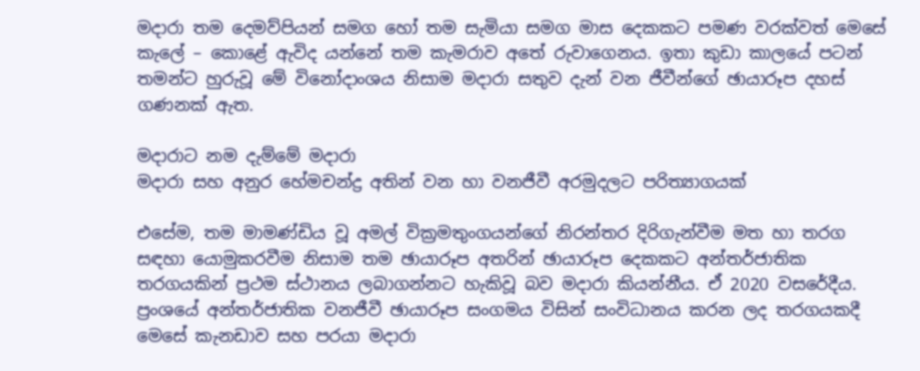මදාරා තම දෙමව්පියන් සමග හෝ තම සැමියා සමග මාස දෙකකට පමණ වරක්වත් මෙසේ කැලේ – කොළේ ඇවිද යන්නේ තම කැමරාව අතේ රුවාගෙනය. ඉතා කුඩා කාලයේ පටන් තමන්ට හුරුවූ මේ විනෝදාංශය නිසාම මදාරා සතුව දැන් වන ජීවීන්ගේ ඡායාරූප දහස් ගණනක් ඇත.

මදාරාට නම දැම්මේ මදාරා
මදාරා සහ අනුර හේමචන්ද්‍ර අතින් වන හා වනජීවී අරමුදලට පරිත්‍යාගයක්

එසේම, තම මාමණ්ඩිය වූ අමල් වික්‍රමතුංගයන්ගේ නිරන්තර දිරිගැන්වීම මත හා තරග සඳහා යොමුකරවීම නිසාම තම ඡායාරූප අතරින් ඡායාරූප දෙකකට අන්තර්ජාතික තරගයකින් ප්‍රථම ස්ථානය ලබාගන්නට හැකිවූ බව මදාරා කියන්නීය. ඒ 2020 වසරේදීය. ප්‍රංශයේ අන්තර්ජාතික වනජීවී ඡායාරූප සංගමය විසින් සංවිධානය කරන ලද තරගයකදී මෙසේ කැනඩාව සහ පරයා මදාරා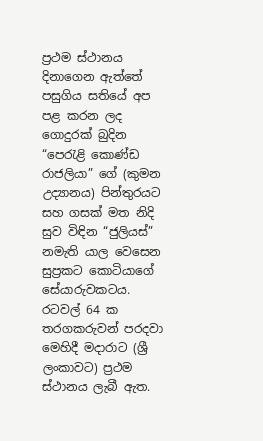ප්‍රථම ස්ථානය දිනාගෙන ඇත්තේ පසුගිය සතියේ අප පළ කරන ලද ගොදුරක් බුදින “පෙරැළි කොණ්ඩ රාජලියා” ගේ (කුමන උද්‍යානය) පින්තුරයට සහ ගසක් මත නිදි සුව විඳින “ජුලියස්” නමැති යාල වෙසෙන සුප්‍රකට කොටියාගේ සේයාරුවකටය. රටවල් 64 ක තරගකරුවන් පරදවා මෙහිදී මදාරාට (ශ්‍රී ලංකාවට) ප්‍රථම ස්ථානය ලැබී ඇත.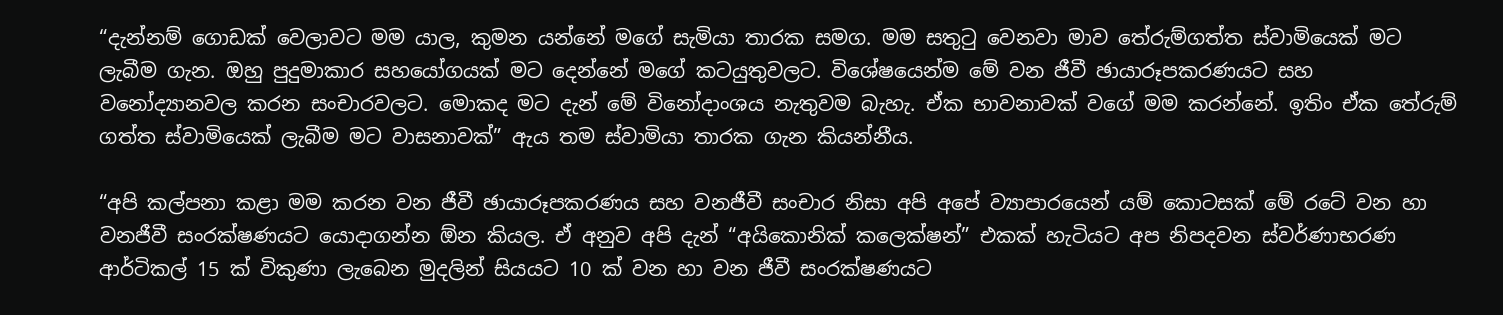“දැන්නම් ගොඩක් වෙලාවට මම යාල, කුමන යන්නේ මගේ සැමියා තාරක සමග. මම සතුටු වෙනවා මාව තේරුම්ගත්ත ස්වාමියෙක් මට ලැබීම ගැන. ඔහු පුදුමාකාර සහයෝගයක් මට දෙන්නේ මගේ කටයුතුවලට. විශේෂයෙන්ම මේ වන ජීවී ඡායාරූපකරණයට සහ වනෝද්‍යානවල කරන සංචාරවලට. මොකද මට දැන් මේ විනෝදාංශය නැතුවම බැහැ. ඒක භාවනාවක් වගේ මම කරන්නේ. ඉතිං ඒක තේරුම් ගත්ත ස්වාමියෙක් ලැබීම මට වාසනාවක්” ඇය තම ස්වාමියා තාරක ගැන කියන්නීය.

“අපි කල්පනා කළා මම කරන වන ජීවී ඡායාරූපකරණය සහ වනජීවී සංචාර නිසා අපි අපේ ව්‍යාපාරයෙන් යම් කොටසක් මේ රටේ වන හා වනජීවී සංරක්ෂණයට යොදාගන්න ඕන කියල. ඒ අනුව අපි දැන් “අයිකොනික් කලෙක්ෂන්” එකක් හැටියට අප නිපදවන ස්වර්ණාභරණ ආර්ටිකල් 15 ක් විකුණා ලැබෙන මුදලින් සියයට 10 ක් වන හා වන ජීවී සංරක්ෂණයට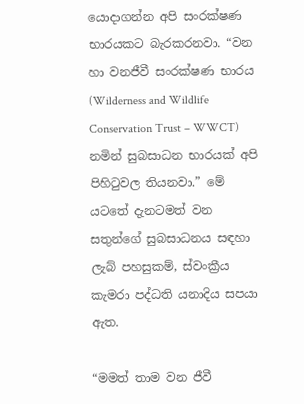යොදාගන්න අපි සංරක්ෂණ භාරයකට බැරකරනවා. “වන හා වනජීවී සංරක්ෂණ භාරය (Wilderness and Wildlife Conservation Trust – WWCT) නමින් සුබසාධන භාරයක් අපි පිහිටුවල තියනවා.” මේ යටතේ දැනටමත් වන සතුන්ගේ සුබසාධනය සඳහා ලැබ් පහසුකම්, ස්වංක්‍රීය කැමරා පද්ධති යනාදිය සපයා ඇත.

“මමත් තාම වන ජීවී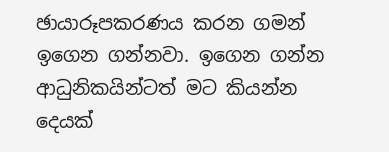ඡායාරූපකරණය කරන ගමන් ඉගෙන ගන්නවා. ඉගෙන ගන්න ආධුනිකයින්ටත් මට කියන්න දෙයක්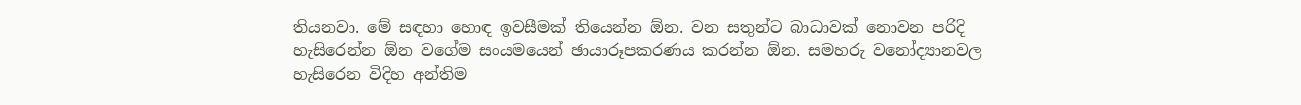තියනවා. මේ සඳහා හොඳ ඉවසීමක් තියෙන්න ඕන. වන සතුන්ට බාධාවක් නොවන පරිදි හැසිරෙන්න ඕන වගේම සංයමයෙන් ඡායාරූපකරණය කරන්න ඕන. සමහරු වනෝද්‍යානවල හැසිරෙන විදිහ අන්තිම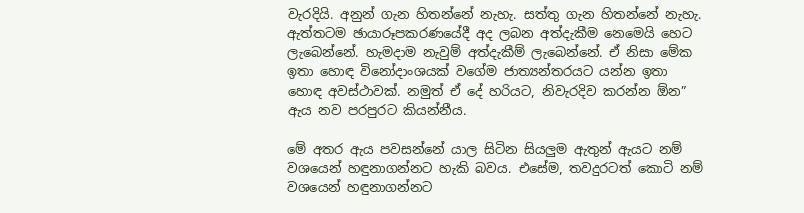වැරදියි. අනුන් ගැන හිතන්නේ නැහැ. සත්තු ගැන හිතන්නේ නැහැ. ඇත්තටම ඡායාරූපකරණයේදී අද ලබන අත්දැකීම නෙමෙයි හෙට ලැබෙන්නේ. හැමදාම නැවුම් අත්දැකීම් ලැබෙන්නේ. ඒ නිසා මේක ඉතා හොඳ විනෝදාංශයක් වගේම ජාත්‍යන්තරයට යන්න ඉතා හොඳ අවස්ථාවක්. නමුත් ඒ දේ හරියට, නිවැරදිව කරන්න ඕන” ඇය නව පරපුරට කියන්නීය.

මේ අතර ඇය පවසන්නේ යාල සිටින සියලුම ඇතුන් ඇයට නම් වශයෙන් හඳුනාගන්නට හැකි බවය. එසේම, තවදුරටත් කොටි නම් වශයෙන් හඳුනාගන්නට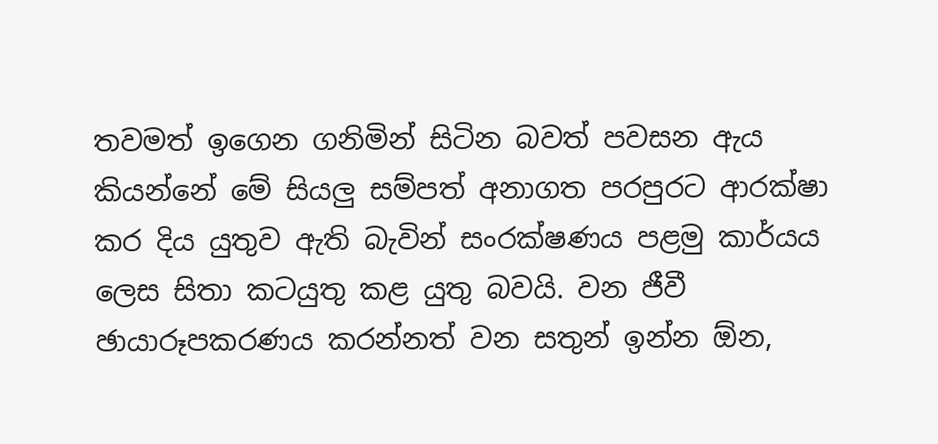තවමත් ඉගෙන ගනිමින් සිටින බවත් පවසන ඇය කියන්නේ මේ සියලු සම්පත් අනාගත පරපුරට ආරක්ෂා කර දිය යුතුව ඇති බැවින් සංරක්ෂණය පළමු කාර්යය ලෙස සිතා කටයුතු කළ යුතු බවයි. වන ජීවී ඡායාරූපකරණය කරන්නත් වන සතුන් ඉන්න ඕන,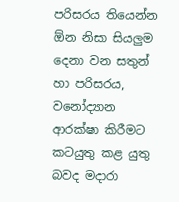පරිසරය තියෙන්න ඕන නිසා සියලුම දෙනා වන සතුන් හා පරිසරය, වනෝද්‍යාන ආරක්ෂා කිරීමට කටයුතු කළ යුතු බවද මදාරා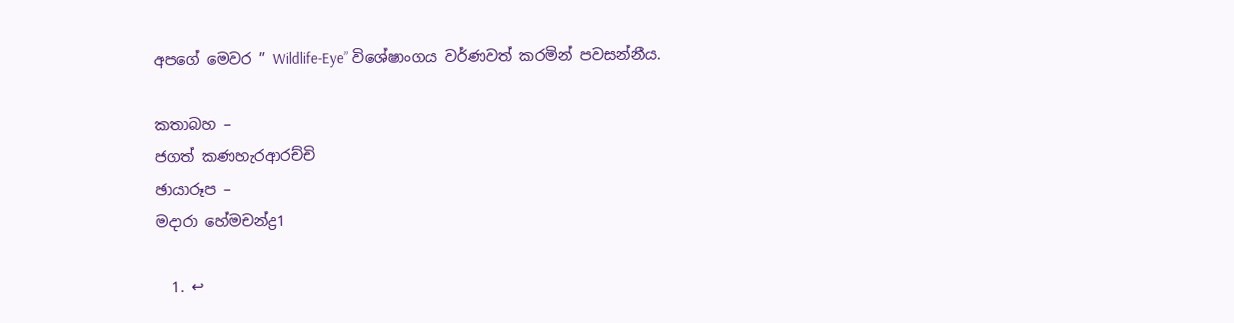අපගේ මෙවර ” Wildlife-Eye” විශේෂාංගය වර්ණවත් කරමින් පවසන්නීය.

කතාබහ –
ජගත් කණහැරආරච්චි
ඡායාරූප –
මදාරා හේමචන්ද්‍ර1

  1. ↩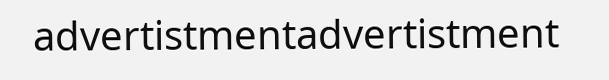advertistmentadvertistment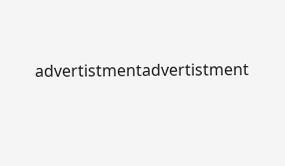advertistmentadvertistment